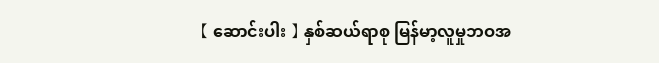【 ဆောင်းပါး 】 နှစ်ဆယ်ရာစု မြန်မာ့လူမှုဘဝအ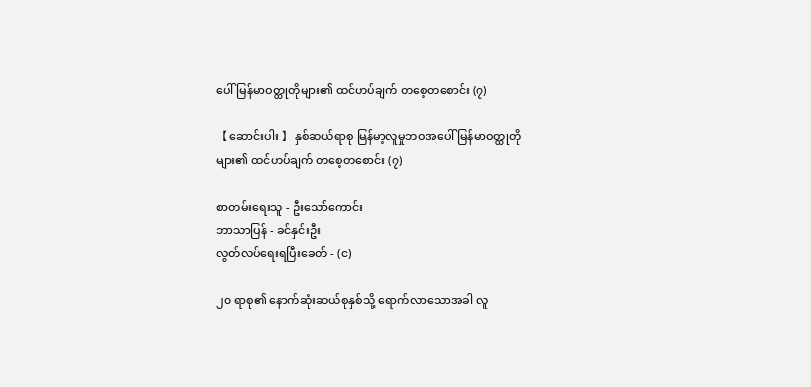ပေါ် မြန်မာဝတ္ထုတိုများ၏ ထင်ဟပ်ချက် တစေ့တစောင်း (၇)

【 ဆောင်းပါး 】 နှစ်ဆယ်ရာစု မြန်မာ့လူမှုဘဝအပေါ် မြန်မာဝတ္ထုတိုများ၏ ထင်ဟပ်ချက် တစေ့တစောင်း (၇)

စာတမ်းရေးသူ - ဦးသော်ကောင်း
ဘာသာပြန် - ခင်နှင်းဦး
လွတ်လပ်ရေးရပြီးခေတ် - (င)

၂၀ ရာစု၏ နောက်ဆုံးဆယ်စုနှစ်သို့ ရောက်လာသောအခါ လူ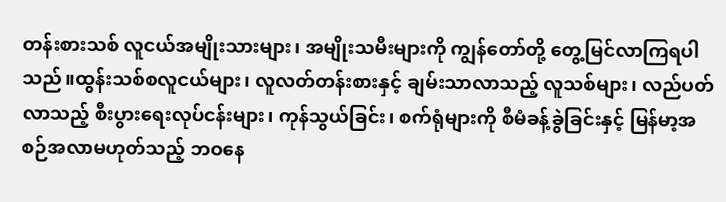တန်းစားသစ် လူငယ်အမျိုးသားများ၊ အမျိုးသမီးများကို ကျွန်တော်တို့ တွေ့မြင်လာကြရပါသည်။ထွန်းသစ်စလူငယ်များ၊ လူလတ်တန်းစားနှင့် ချမ်းသာလာသည့် လူသစ်များ၊ လည်ပတ်လာသည့် စီးပွားရေးလုပ်ငန်းများ၊ ကုန်သွယ်ခြင်း၊ စက်ရုံများကို စီမံခန့်ခွဲခြင်းနှင့် မြန်မာ့အစဉ်အလာမဟုတ်သည့် ဘဝနေ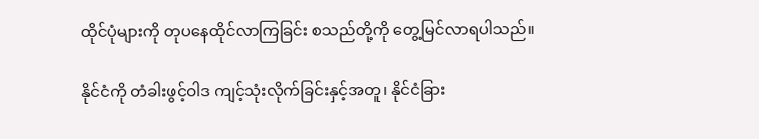ထိုင်ပုံများကို တုပနေထိုင်လာကြခြင်း စသည်တို့ကို တွေ့မြင်လာရပါသည်။

နိုင်ငံကို တံခါးဖွင့်ဝါဒ ကျင့်သုံးလိုက်ခြင်းနှင့်အတူ၊ နိုင်ငံခြား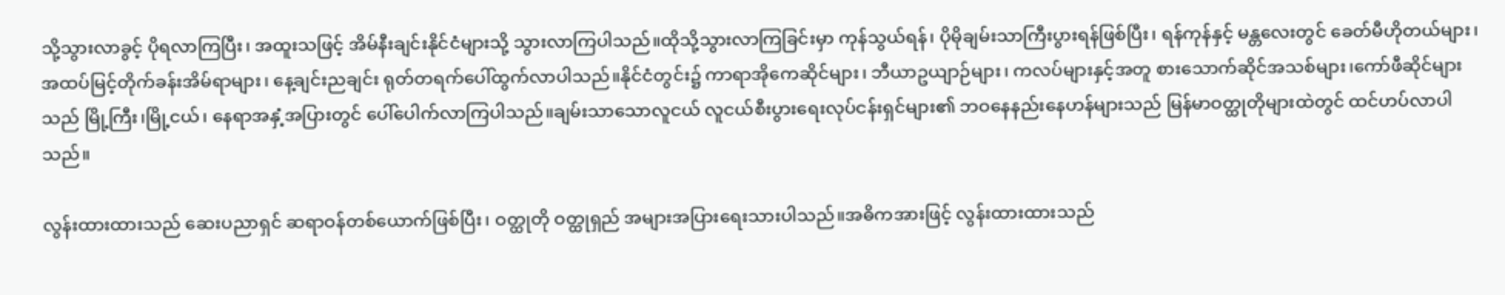သို့သွားလာခွင့် ပိုရလာကြပြီး၊ အထူးသဖြင့် အိမ်နီးချင်းနိုင်ငံများသို့ သွားလာကြပါသည်။ထိုသို့သွားလာကြခြင်းမှာ ကုန်သွယ်ရန်၊ ပိုမိုချမ်းသာကြီးပွားရန်ဖြစ်ပြီး၊ ရန်ကုန်နှင့် မန္တလေးတွင် ခေတ်မီဟိုတယ်များ၊ အထပ်မြင့်တိုက်ခန်းအိမ်ရာများ၊ နေ့ချင်းညချင်း ရုတ်တရက်ပေါ်ထွက်လာပါသည်။နိုင်ငံတွင်း၌ ကာရာအိုကေဆိုင်များ၊ ဘီယာဥယျာဉ်များ၊ ကလပ်များနှင့်အတူ စားသောက်ဆိုင်အသစ်များ၊ကော်ဖီဆိုင်များသည် မြို့ကြီး၊မြို့ငယ်၊ နေရာအနှံ့အပြားတွင် ပေါ်ပေါက်လာကြပါသည်။ချမ်းသာသောလူငယ် လူငယ်စီးပွားရေးလုပ်ငန်းရှင်များ၏ ဘဝနေနည်းနေဟန်များသည် မြန်မာဝတ္ထုတိုများထဲတွင် ထင်ဟပ်လာပါသည်။

လွန်းထားထားသည် ဆေးပညာရှင် ဆရာဝန်တစ်ယောက်ဖြစ်ပြီး၊ ဝတ္ထုတို ဝတ္ထုရှည် အများအပြားရေးသားပါသည်။အဓိကအားဖြင့် လွန်းထားထားသည်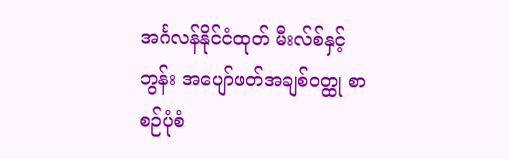အင်္ဂလန်နိုင်ငံထုတ် မီးလ်စ်နှင့် ဘွန်း အပျော်ဖတ်အချစ်ဝတ္ထု စာစဉ်ပုံစံ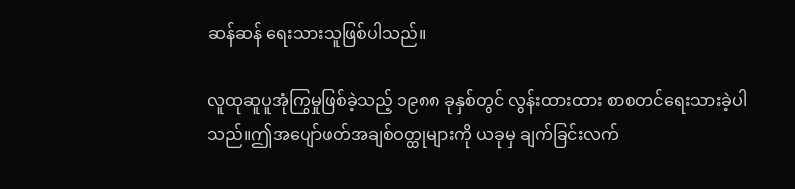ဆန်ဆန် ရေးသားသူဖြစ်ပါသည်။

လူထုဆူပူအုံကြွမှုဖြစ်ခဲ့သည့် ၁၉၈၈ ခုနှစ်တွင် လွန်းထားထား စာစတင်ရေးသားခဲ့ပါသည်။ဤအပျော်ဖတ်အချစ်ဝတ္ထုများကို ယခုမှ ချက်ခြင်းလက်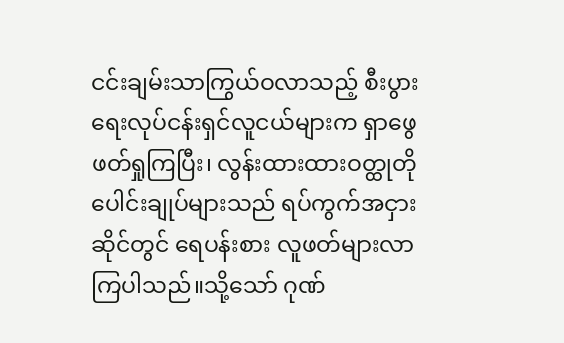ငင်းချမ်းသာကြွယ်ဝလာသည့် စီးပွားရေးလုပ်ငန်းရှင်လူငယ်များက ရှာဖွေဖတ်ရှုကြပြီး၊ လွန်းထားထားဝတ္ထုတိုပေါင်းချုပ်များသည် ရပ်ကွက်အငှားဆိုင်တွင် ရေပန်းစား လူဖတ်များလာကြပါသည်။သို့သော် ဂုဏ်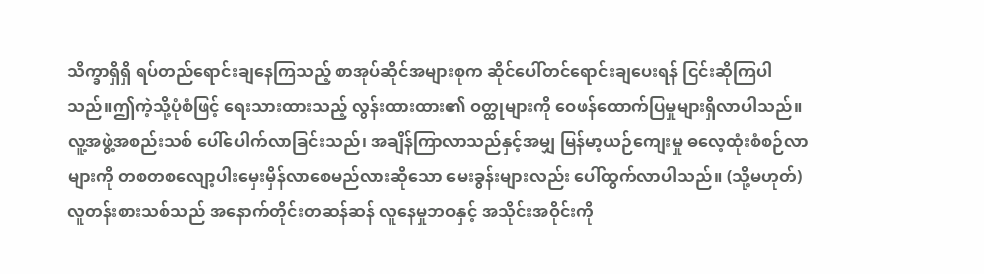သိက္ခာရှိရှိ ရပ်တည်ရောင်းချနေကြသည့် စာအုပ်ဆိုင်အများစုက ဆိုင်ပေါ်တင်ရောင်းချပေးရန် ငြင်းဆိုကြပါသည်။ဤကဲ့သို့ပုံစံဖြင့် ရေးသားထားသည့် လွန်းထားထား၏ ဝတ္ထုများကို ဝေဖန်ထောက်ပြမှုများရှိလာပါသည်။လူ့အဖွဲ့အစည်းသစ် ပေါ်ပေါက်လာခြင်းသည်၊ အချိန်ကြာလာသည်နှင့်အမျှ မြန်မာ့ယဉ်ကျေးမှု ဓလေ့ထုံးစံစဉ်လာများကို တစတစလျော့ပါးမှေးမှိန်လာစေမည်လားဆိုသော မေးခွန်းများလည်း ပေါ်ထွက်လာပါသည်။ (သို့မဟုတ်) လူတန်းစားသစ်သည် အနောက်တိုင်းတဆန်ဆန် လူနေမှုဘဝနှင့် အသိုင်းအဝိုင်းကို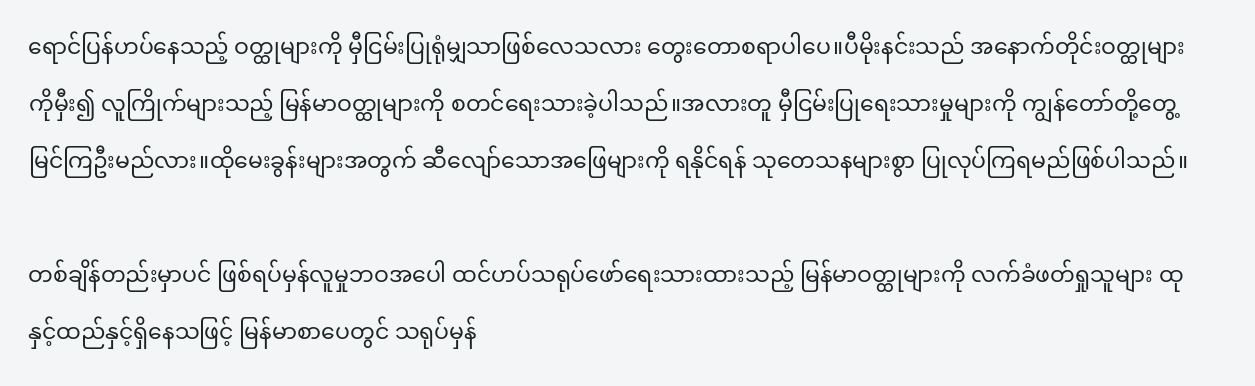ရောင်ပြန်ဟပ်နေသည့် ဝတ္ထုများကို မှီငြမ်းပြုရုံမျှသာဖြစ်လေသလား တွေးတောစရာပါပေ။ပီမိုးနင်းသည် အနောက်တိုင်းဝတ္ထုများကိုမှီး၍ လူကြိုက်များသည့် မြန်မာဝတ္ထုများကို စတင်ရေးသားခဲ့ပါသည်။အလားတူ မှီငြမ်းပြုရေးသားမှုများကို ကျွန်တော်တို့တွေ့မြင်ကြဦးမည်လား။ထိုမေးခွန်းများအတွက် ဆီလျော်သောအဖြေများကို ရနိုင်ရန် သုတေသနများစွာ ပြုလုပ်ကြရမည်ဖြစ်ပါသည်။

တစ်ချိန်တည်းမှာပင် ဖြစ်ရပ်မှန်လူမှုဘဝအပေါ ထင်ဟပ်သရုပ်ဖော်ရေးသားထားသည့် မြန်မာဝတ္ထုများကို လက်ခံဖတ်ရှုသူများ ထုနှင့်ထည်နှင့်ရှိနေသဖြင့် မြန်မာစာပေတွင် သရုပ်မှန်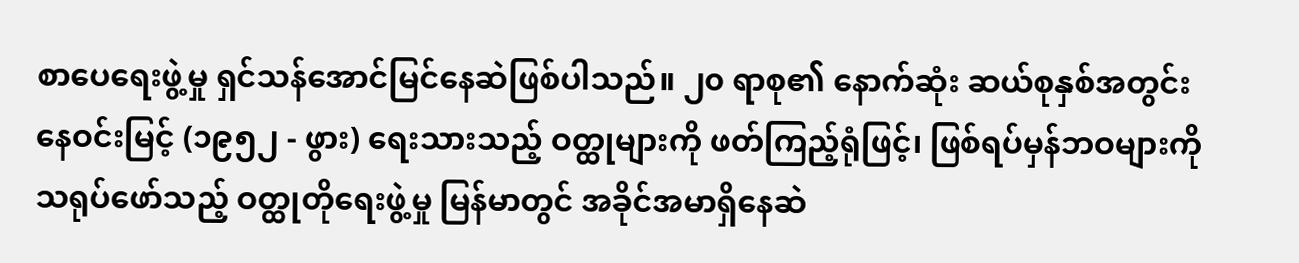စာပေရေးဖွဲ့မှု ရှင်သန်အောင်မြင်နေဆဲဖြစ်ပါသည်။ ၂၀ ရာစု၏ နောက်ဆုံး ဆယ်စုနှစ်အတွင်း နေဝင်းမြင့် (၁၉၅၂ - ဖွား) ရေးသားသည့် ဝတ္ထုများကို ဖတ်ကြည့်ရုံဖြင့်၊ ဖြစ်ရပ်မှန်ဘဝများကို သရုပ်ဖော်သည့် ဝတ္ထုတိုရေးဖွဲ့မှု မြန်မာတွင် အခိုင်အမာရှိနေဆဲ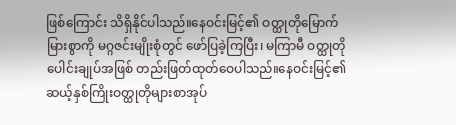ဖြစ်ကြောင်း သိရှိနိုင်ပါသည်။နေဝင်းမြင့်၏ ဝတ္ထုတိုမြောက်မြားစွာကို မဂ္ဂဇင်းမျိုးစုံတွင် ဖော်ပြခဲ့ကြပြီး၊ မကြာမီ ဝတ္ထုတိုပေါင်းချုပ်အဖြစ် တည်းဖြတ်ထုတ်ဝေပါသည်။နေဝင်းမြင့်၏ ဆယ့်နှစ်ကြိုးဝတ္ထုတိုများစာအုပ်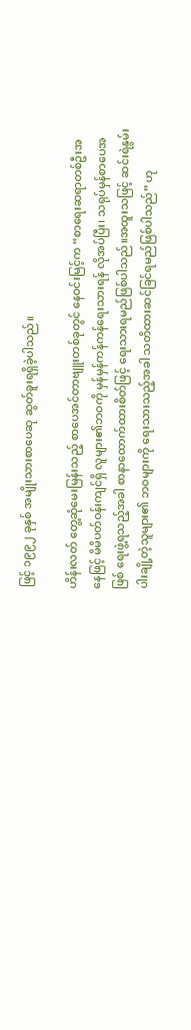ဖြင့် ၁၉၉၂ ခုနှစ် အမျိုးသားစာပေဆု ဆွတ်ခူးရရှိခဲ့ပါသည်။

ဟိန်းလတ် တွေ့ဆုံမေးမြန်းသည့် စာပေအင်တာဗျူးတစ်ခုတွင် နေဝင်းမြင့်က “စာရေးဆရာတစ်ဦးအနေဖြင့် မိမိပတ်ဝန်းကျင်ရှိ လူများ၏ဘဝကို မှန်မှန်ကန်ကန်ရေးသားရန် လိုအပ်ပြီး၊ သရုပ်မှန်စာပေအဖြစ် ရေးဖွဲ့ရသည့်အခါ စာနာထောက်ထားစိတ်ဖြင့် ရေးသားရမည်ဖြစ်ပါသည်။အထူးသဖြင့် ဆင်းရဲနွမ်းပါးချို့တဲ့သူများ၏ ဘဝများကို ရေးသားသည့်အခါ သတိထားဆင်ခြင်ရမည်ဖြစ်ပါသည်” ဟု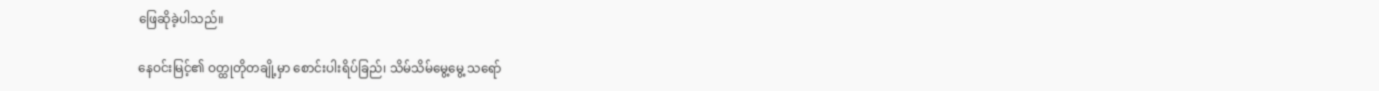ဖြေဆိုခဲ့ပါသည်။

နေဝင်းမြင့်၏ ဝတ္ထုတိုတချို့မှာ စောင်းပါးရိပ်ခြည်၊ သိမ်သိမ်မွေ့မွေ့ သရော်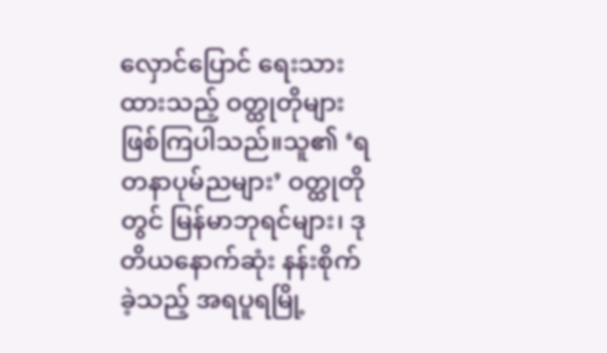လှောင်ပြောင် ရေးသားထားသည့် ဝတ္ထုတိုများဖြစ်ကြပါသည်။သူ၏ ‘ရတနာပုမ်ညများ’ ဝတ္ထုတိုတွင် မြန်မာဘုရင်များ၊ ဒုတိယနောက်ဆုံး နန်းစိုက်ခဲ့သည့် အရပူရမြို့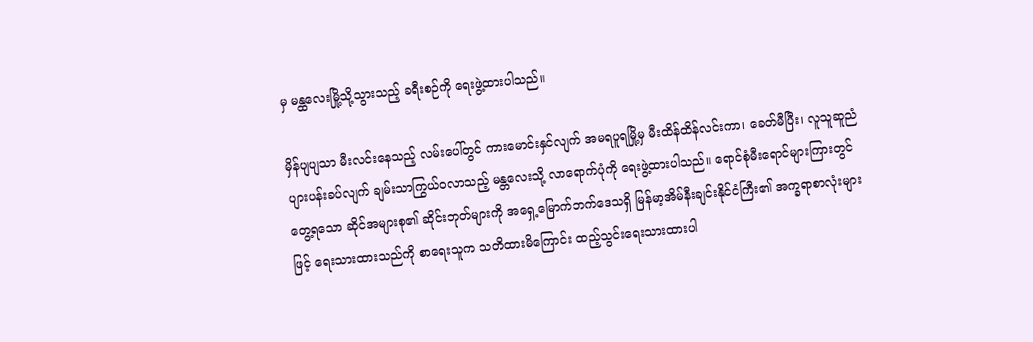မှ မန္ထလေးမြို့သို့သွားသည့် ခရီးစဉ်ကို ရေးဖွဲ့ထားပါသည်။

မှိန်ပျပျသာ မီးလင်းနေသည့် လမ်းပေါ်တွင် ကားမောင်းနှင်လျက် အမရပူရမြို့မှ မီးထိန်ထိန်လင်းကာ၊ ခေတ်မီပြီး၊ လူသူဆူညံ ပျားပန်းခပ်လျက် ချမ်းသာကြွယ်ဝလာသည့် မန္တလေးသို့ လာရောက်ပုံကို ရေးဖွဲ့ထားပါသည်။ ရောင်စုံမီးရောင်များကြားတွင် တွေ့ရသော ဆိုင်အများစု၏ ဆိုင်းဘုတ်များကို အရှေ့မြောက်ဘက်ဒေသရှိ မြန်မာ့အိမ်နီးချင်းနိုင်ငံကြီး၏ အက္ခရာစာလုံးများဖြင့် ရေးသားထားသည်ကို စာရေးသူက သတိထားမိကြောင်း ထည့်သွင်းရေးသားထားပါ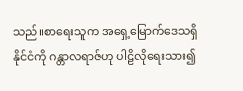သည်။စာရေးသူက အရှေ့မြောက်ဒေသရှိနိုင်ငံကို ဂန္တာလရာဇ်ဟု ပါဠိလိုရေးသား၍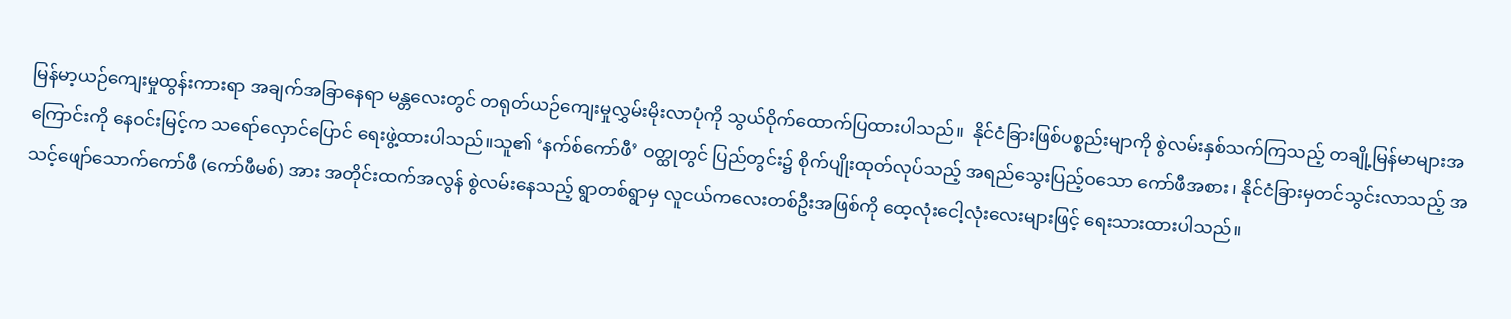မြန်မာ့ယဉ်ကျေးမှုထွန်းကားရာ အချက်အခြာနေရာ မန္တလေးတွင် တရုတ်ယဉ်ကျေးမှုလွှမ်းမိုးလာပုံကို သွယ်ဝိုက်ထောက်ပြထားပါသည်။  နိုင်ငံခြားဖြစ်ပစ္စည်းမျာကို စွဲလမ်းနှစ်သက်ကြသည့် တချို့မြန်မာများအကြောင်းကို နေဝင်းမြင့်က သရော်လှောင်ပြောင် ရေးဖွဲ့ထားပါသည်။သူ၏ ‘နက်စ်ကော်ဖီ’ ဝတ္ထုတွင် ပြည်တွင်း၌ စိုက်ပျိုးထုတ်လုပ်သည့် အရည်သွေးပြည့်ဝသော ကော်ဖီအစား၊ နိုင်ငံခြားမှတင်သွင်းလာသည့် အသင့်ဖျော်သောက်ကော်ဖီ (ကော်ဖီမစ်) အား အတိုင်းထက်အလွန် စွဲလမ်းနေသည့် ရွာတစ်ရွာမှ လူငယ်ကလေးတစ်ဦးအဖြစ်ကို ထေ့လုံးငေါ့လုံးလေးများဖြင့် ရေးသားထားပါသည်။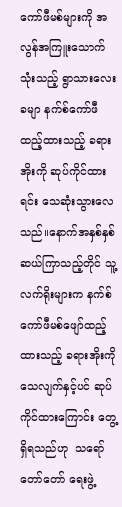ကော်ဖီမစ်များကို အလွန်အကြူးသောက်သုံးသည့် ရွာသားလေးခမျာ နက်စ်ကော်ဖီထည့်ထားသည့် ခရားအိုးကို ဆုပ်ကိုင်ထားရင်း သေဆုံးသွားလေသည်။နောက်အနှစ်နှစ်ဆယ်ကြာသည့်တိုင် သူ့လက်ရိုးများက နက်စ်ကော်ဖီမစ်ဖျော်ထည့်ထားသည့် ခရားအိုးကို သေလျက်နှင့်ပင် ဆုပ်ကိုင်ထားကြောင်း တွေ့ရှိရသည်ဟု  သရော်တော်တော် ရေးဖွဲ့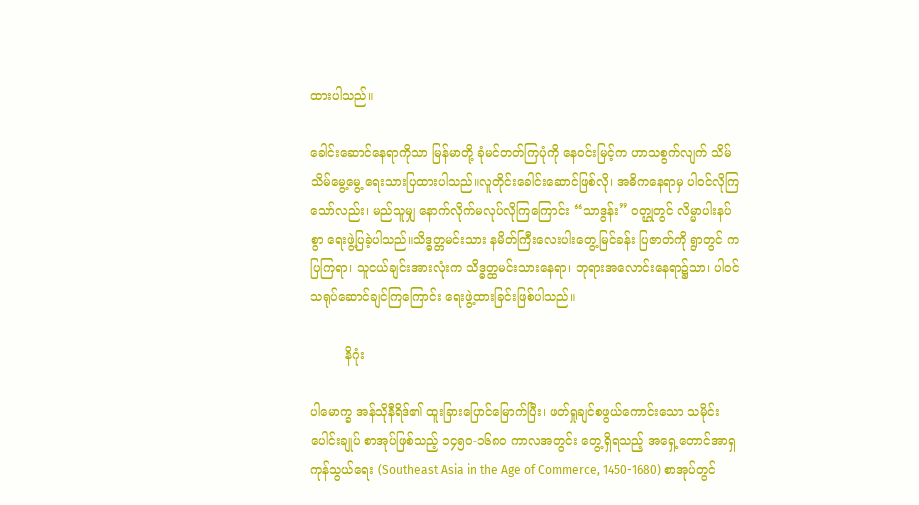ထားပါသည်။

ခေါင်းဆောင်နေရာကိုသာ မြန်မာတို့ ခုံမင်တတ်ကြပုံကို နေဝင်းမြင့်က ဟာသစွက်လျက် သိမ်သိမ်မွေ့မွေ့ ရေးသားပြထားပါသည်။လူတိုင်းခေါင်းဆောင်ဖြစ်လို၊ အဓိကနေရာမှ ပါဝင်လိုကြသော်လည်း၊ မည်သူမျှ နောက်လိုက်မလုပ်လိုကြကြောင်း “သာဒွန်း” ဝတ္ဌုတွင် လိမ္မာပါးနပ်စွာ ရေးဖွဲ့ပြခဲ့ပါသည်။သိဒ္ဓတ္တမင်းသား နမိတ်ကြီးလေးပါးတွေ့မြင်ခန်း ပြဇာတ်ကို ရွာတွင် ကပြကြရာ၊ သူငယ်ချင်းအားလုံးက သိဒ္ဓတ္ထမင်းသားနေရာ၊ ဘုရားအလောင်းနေရာ၌သာ၊ ပါဝင်သရုပ်ဆောင်ချင်ကြကြောင်း ရေးဖွဲ့ထားခြင်းဖြစ်ပါသည်။

         နိဂုံး

ပါမောက္ခ အန်သိုနီရိဒ်၏ ထူးခြားပြောင်မြောက်ပြီး၊ ဖတ်ရှုချင်စဖွယ်ကောင်းသော သမိုင်းပေါင်းချုပ် စာအုပ်ဖြစ်သည့် ၁၄၅၀-၁၆၈၀ ကာလအတွင်း တွေ့ရှိရသည့် အရှေ့တောင်အာရှကုန်သွယ်ရေး (Southeast Asia in the Age of Commerce, 1450-1680) စာအုပ်တွင်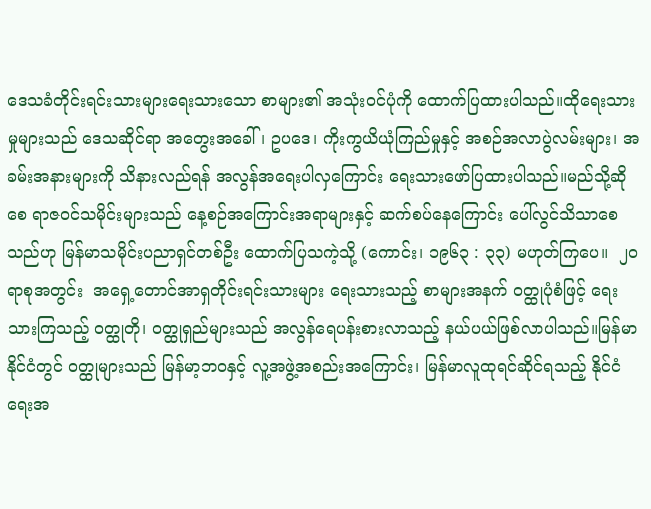ဒေသခံတိုင်းရင်းသားများရေးသားသော စာများ၏ အသုံးဝင်ပုံကို ထောက်ပြထားပါသည်။ထိုရေးသားမှုများသည် ဒေသဆိုင်ရာ အတွေးအခေါ်၊ ဥပဒေ၊ ကိုးကွယိယုံကြည်မှုနှင့် အစဉ်အလာပွဲလမ်းများ၊ အခမ်းအနားများကို သိနားလည်ရန် အလွန်အရေးပါလှကြောင်း ရေးသားဖော်ပြထားပါသည်။မည်သို့ဆိုစေ ရာဇဝင်သမိုင်းများသည် နေ့စဉ်အကြောင်းအရာများနှင့် ဆက်စပ်နေကြောင်း ပေါ်လွင်သိသာစေသည်ဟု မြန်မာသမိုင်းပညာရှင်တစ်ဦး ထောက်ပြသကဲ့သို့ (ကောင်း၊ ၁၉၆၃ : ၃၃) မဟုတ်ကြပေ။  ၂၀ ရာစုအတွင်း  အရှေ့တောင်အာရှတိုင်းရင်းသားများ ရေးသားသည့် စာများအနက် ဝတ္ထုပုံစံဖြင့် ရေးသားကြသည့် ဝတ္ထုတို၊ ဝတ္ထုရှည်များသည် အလွန်ရေပန်းစားလာသည့် နယ်ပယ်ဖြစ်လာပါသည်။မြန်မာနိုင်ငံတွင် ဝတ္ထုများသည် မြန်မာ့ဘဝနှင့် လူ့အဖွဲ့အစည်းအကြောင်း၊ မြန်မာလူထုရင်ဆိုင်ရသည့် နိုင်ငံရေးအ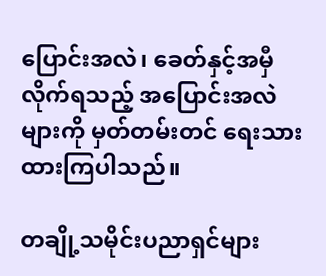ပြောင်းအလဲ၊ ခေတ်နှင့်အမှီ လိုက်ရသည့် အပြောင်းအလဲများကို မှတ်တမ်းတင် ရေးသားထားကြပါသည်။

တချို့သမိုင်းပညာရှင်များ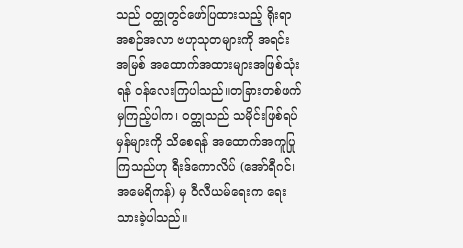သည် ဝတ္ထုတွင်ဖော်ပြထားသည့် ရိုးရာအစဉ်အလာ ဗဟုသုတများကို အရင်းအမြစ် အထောက်အထားများအဖြစ်သုံးရန် ဝန်လေးကြပါသည်။တခြားတစ်ဖက်မှကြည့်ပါက၊ ဝတ္ထုသည် သမိုင်းဖြစ်ရပ်မှန်များကို သိစေရန် အထောက်အကူပြုကြသည်ဟု ရီးဒ်ကောလိပ် (အော်ရီဂင်၊ အမေရိကန်) မှ ဝီလီယမ်ရေးက ရေးသားခဲ့ပါသည်။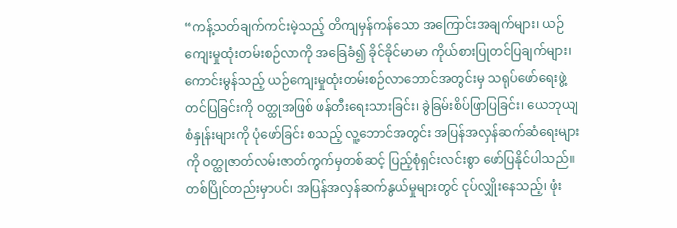“ကန့်သတ်ချက်ကင်းမဲ့သည့် တိကျမှန်ကန်သော အကြောင်းအချက်များ၊ ယဉ်ကျေးမှုထုံးတမ်းစဉ်လာကို အခြေခံ၍ ခိုင်ခိုင်မာမာ ကိုယ်စားပြုတင်ပြချက်များ၊ ကောင်းမွန်သည့် ယဉ်ကျေးမှုထုံးတမ်းစဉ်လာဘောင်အတွင်းမှ သရုပ်ဖော်ရေးဖွဲ့ တင်ပြခြင်းကို ဝတ္ထုအဖြစ် ဖန်တီးရေးသားခြင်း၊ ခွဲခြမ်းစိပ်ဖြာပြခြင်း၊ ယေဘုယျစံနှုန်းများကို ပုံဖော်ခြင်း စသည့် လူ့ဘောင်အတွင်း အပြန်အလှန်ဆက်ဆံရေးများကို ဝတ္ထုဇာတ်လမ်းဇာတ်ကွက်မှတစ်ဆင့် ပြည့်စုံရှင်းလင်းစွာ ဖော်ပြနိုင်ပါသည်။တစ်ပြိုင်တည်းမှာပင်၊ အပြန်အလှန်ဆက်နွယ်မှုများတွင် ငုပ်လျှိုးနေသည့်၊ ဖုံး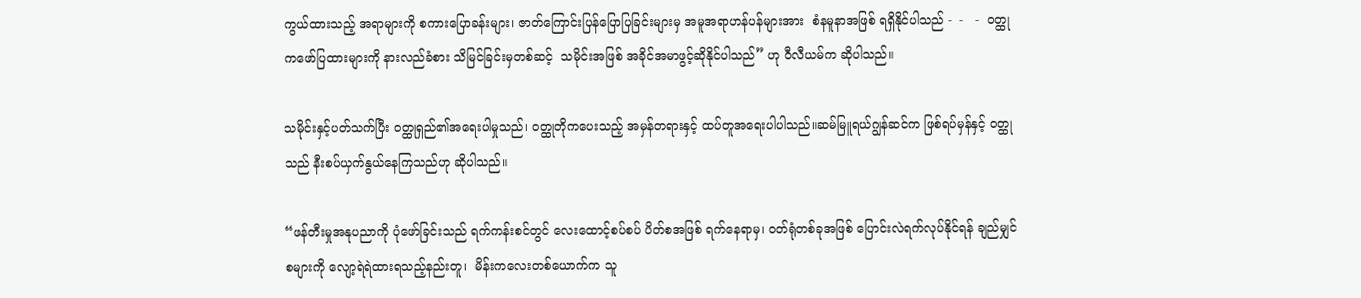ကွယ်ထားသည့် အရာများကို စကားပြောခန်းများ၊ ဇာတ်ကြောင်းပြန်ပြောပြခြင်းများမှ အမူအရာဟန်ပန်များအား  စံနမူနာအဖြစ် ရရှိနိုင်ပါသည် -  -   -  ဝတ္ထုကဖော်ပြထားများကို နားလည်ခံစား သိမြင်ခြင်းမှတစ်ဆင့်  သမိုင်းအဖြစ် အခိုင်အမာဖွင့်ဆိုနိုင်ပါသည်” ဟု ဝီလီယမ်က ဆိုပါသည်။

သမိုင်းနှင့်ပတ်သက်ပြီး ဝတ္ထုရှည်၏အရေးပါမှုသည်၊ ဝတ္ထုတိုကပေးသည့် အမှန်တရားနှင့် ထပ်တူအရေးပါပါသည်။ဆမ်မြူရယ်ဂျွန်ဆင်က ဖြစ်ရပ်မှန်နှင့် ဝတ္ထုသည် နီးစပ်ယှက်နွယ်နေကြသည်ဟု ဆိုပါသည်။

“ဖန်တီးမှုအနုပညာကို ပုံဖော်ခြင်းသည် ရက်ကန်းစင်တွင် လေးထောင့်စပ်စပ် ပိတ်စအဖြစ် ရက်နေရာမှ၊ ဝတ်ရုံတစ်ခုအဖြစ် ပြောင်းလဲရက်လုပ်နိုင်ရန် ချည်မျှင်စများကို လျော့ရဲရဲထားရသည့်နည်းတူ၊  မိန်းကလေးတစ်ယောက်က သူ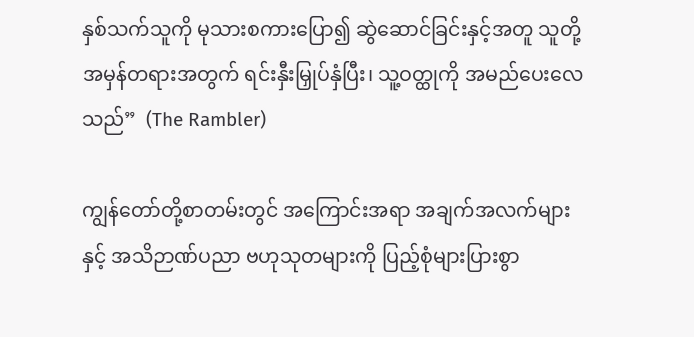နှစ်သက်သူကို မုသားစကားပြော၍ ဆွဲဆောင်ခြင်းနှင့်အတူ သူတို့အမှန်တရားအတွက် ရင်းနှီးမြှုပ်နှံပြီး၊ သူ့ဝတ္ထုကို အမည်ပေးလေသည်”  (The Rambler)

ကျွန်တော်တို့စာတမ်းတွင် အကြောင်းအရာ အချက်အလက်များနှင့် အသိဉာဏ်ပညာ ဗဟုသုတများကို ပြည့်စုံများပြားစွာ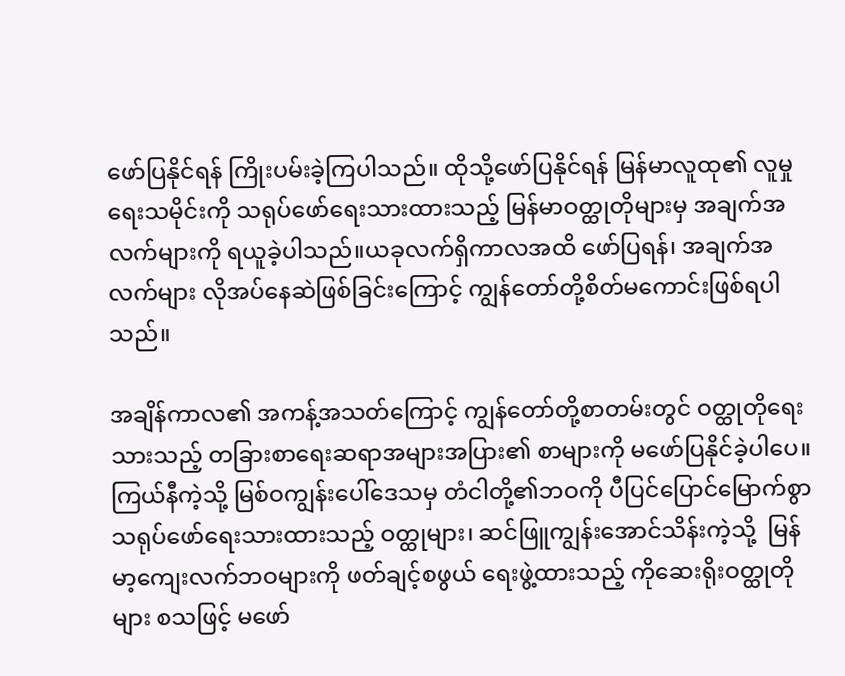ဖော်ပြနိုင်ရန် ကြိုးပမ်းခဲ့ကြပါသည်။ ထိုသို့ဖော်ပြနိုင်ရန် မြန်မာလူထု၏ လူမှုရေးသမိုင်းကို သရုပ်ဖော်ရေးသားထားသည့် မြန်မာဝတ္ထုတိုများမှ အချက်အလက်များကို ရယူခဲ့ပါသည်။ယခုလက်ရှိကာလအထိ ဖော်ပြရန်၊ အချက်အလက်များ လိုအပ်နေဆဲဖြစ်ခြင်းကြောင့် ကျွန်တော်တို့စိတ်မကောင်းဖြစ်ရပါသည်။

အချိန်ကာလ၏ အကန့်အသတ်ကြောင့် ကျွန်တော်တို့စာတမ်းတွင် ဝတ္ထုတိုရေးသားသည့် တခြားစာရေးဆရာအများအပြား၏ စာများကို မဖော်ပြနိုင်ခဲ့ပါပေ။ကြယ်နီကဲ့သို့ မြစ်ဝကျွန်းပေါ်ဒေသမှ တံငါတို့၏ဘဝကို ပီပြင်ပြောင်မြောက်စွာ သရုပ်ဖော်ရေးသားထားသည့် ဝတ္ထုများ၊ ဆင်ဖြူကျွန်းအောင်သိန်းကဲ့သို့  မြန်မာ့ကျေးလက်ဘဝများကို ဖတ်ချင့်စဖွယ် ရေးဖွဲ့ထားသည့် ကိုဆေးရိုးဝတ္ထုတိုများ စသဖြင့် မဖော်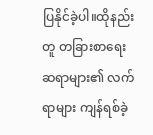ပြနိုင်ခဲ့ပါ။ထိုနည်းတူ တခြားစာရေးဆရာများ၏ လက်ရာများ ကျန်ရစ်ခဲ့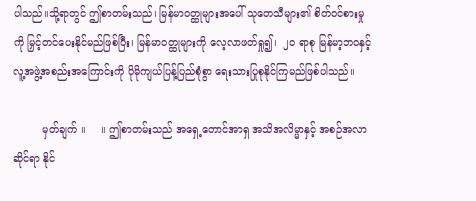ပါသည်။သို့ရာတွင် ဤစာတမ်းသည်၊ မြန်မာဝတ္ထုများအပေါ် သုတေသီများ၏ စိတ်ဝင်စားမှုကို မြှင့်တင်ပေးနိုင်မည်ဖြစ်ပြီး၊ မြန်မာဝတ္ထုများကို လေ့လာဖတ်ရှု၍၊  ၂၀ ရာစု မြန်မာ့ဘဝနှင့် လူ့အဖွဲ့အစည်းအကြောင်းကို ပိုမိုကျယ်ပြန့်ပြည်စုံစွာ ရေးသားပြုစုနိုင်ကြမည်ဖြစ်ပါသည်။

         မှတ်ချက် ။     ။ ဤစာတမ်းသည် အရှေ့တောင်အာရှ အသိအလိမ္မာနှင့် အစဉ်အလာဆိုင်ရာ နိုင်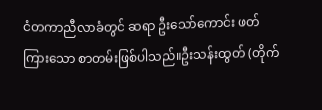ငံတကာညီလာခံတွင် ဆရာ ဦးသော်ကောင်း ဖတ်ကြားသော စာတမ်းဖြစ်ပါသည်။ဦးသန်းထွတ် (တိုက်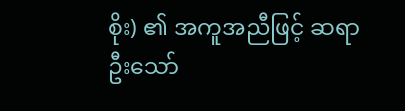စိုး) ၏ အကူအညီဖြင့် ဆရာ ဦးသော်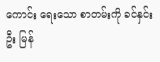ကောင်း ရေးသော စာတမ်းကို ခင်နှင်းဦး မြန်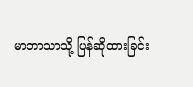မာဘာသာသို့ ပြန်ဆိုထားခြင်း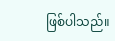ဖြစ်ပါသည်။